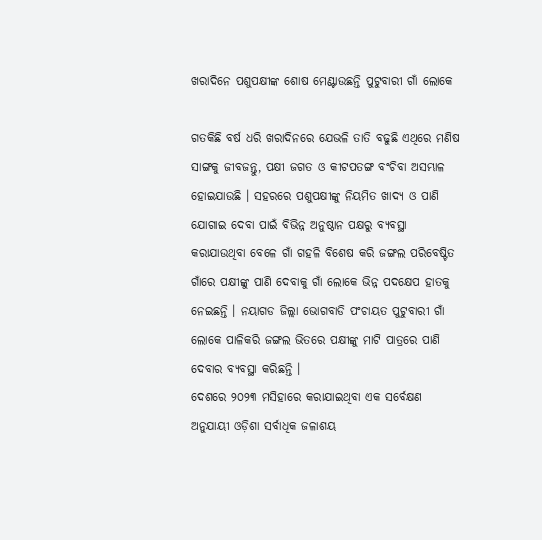ଖରାଦିନେ ପଶୁପକ୍ଷୀଙ୍କ ଶୋଷ ମେଣ୍ଟାଉଛନ୍ତି ପୁଟୁବାରୀ ଗାଁ ଲୋକେ

ଗତକିଛି ବର୍ଷ ଧରି ଖରାଦିନରେ ଯେଭଳି ତାତି ବଢୁଛି ଏଥିରେ ମଣିଷ ସାଙ୍ଗକୁ ଜୀବଜନ୍ତୁ, ପକ୍ଷୀ ଜଗତ ଓ କୀଟପତଙ୍ଗ ବଂଚିବା ଅସମ୍ଭାଳ ହୋଇଯାଉଛି । ସହରରେ ପଶୁପକ୍ଷୀଙ୍କୁ ନିୟମିତ ଖାଦ୍ୟ ଓ ପାଣି ଯୋଗାଇ ଦେବା ପାଇଁ ବିଭିନ୍ନ ଅନୁଷ୍ଠାନ ପକ୍ଷରୁ ବ୍ୟବସ୍ଥା କରାଯାଉଥିବା ବେଳେ ଗାଁ ଗହଳି ବିଶେଷ କରି ଜଙ୍ଗଲ ପରିବେଷ୍ଟିତ ଗାଁରେ ପକ୍ଷୀଙ୍କୁ ପାଣି ଦେବାକୁ ଗାଁ ଲୋକେ ଭିନ୍ନ ପଦକ୍ଷେପ ହାତକୁ ନେଇଛନ୍ତି । ନୟାଗଡ ଜିଲ୍ଲା ଭୋଗବାଡି ପଂଚାୟତ ପୁଟୁବାରୀ ଗାଁ ଲୋକେ ପାଳିକରି ଜଙ୍ଗଲ ଭିତରେ ପକ୍ଷୀଙ୍କୁ ମାଟି ପାତ୍ରରେ ପାଣି ଦେବାର ବ୍ୟବସ୍ଥା କରିଛନ୍ତି ।
ଦେଶରେ ୨୦୨୩ ମସିହାରେ କରାଯାଇଥିବା ଏକ ସର୍ବେକ୍ଷଣ ଅନୁଯାୟୀ ଓଡ଼ିଶା ସର୍ବାଧିକ ଜଳାଶୟ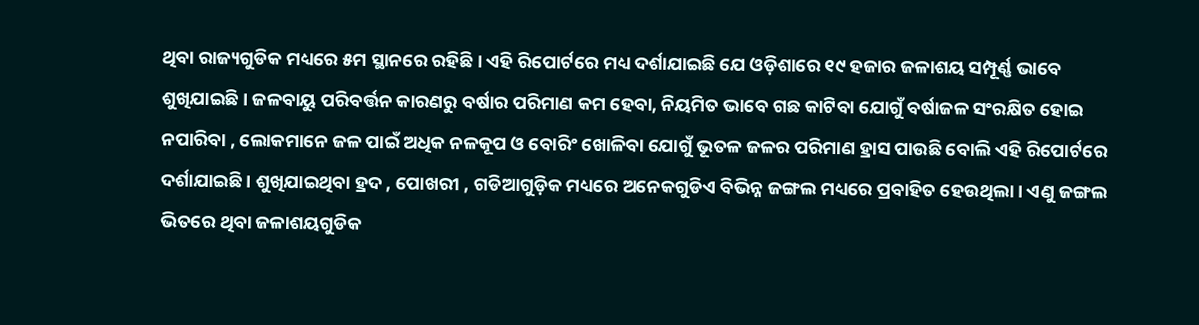ଥିବା ରାଜ୍ୟଗୁଡିକ ମଧ୍ୟରେ ୫ମ ସ୍ଥାନରେ ରହିଛି । ଏହି ରିପୋର୍ଟରେ ମଧ୍ୟ ଦର୍ଶାଯାଇଛି ଯେ ଓଡ଼ିଶାରେ ୧୯ ହଜାର ଜଳାଶୟ ସମ୍ପୂର୍ଣ୍ଣ ଭାବେ ଶୁଖିଯାଇଛି। ଜଳବାୟୁ ପରିବର୍ତ୍ତନ କାରଣରୁ ବର୍ଷାର ପରିମାଣ କମ ହେବା, ନିୟମିତ ଭାବେ ଗଛ କାଟିବା ଯୋଗୁଁ ବର୍ଷାଜଳ ସଂରକ୍ଷିତ ହୋଇ ନପାରିବା , ଲୋକମାନେ ଜଳ ପାଇଁ ଅଧିକ ନଳକୂପ ଓ ବୋରିଂ ଖୋଳିବା ଯୋଗୁଁ ଭୂତଳ ଜଳର ପରିମାଣ ହ୍ରାସ ପାଉଛି ବୋଲି ଏହି ରିପୋର୍ଟରେ ଦର୍ଶାଯାଇଛି । ଶୁଖିଯାଇଥିବା ହ୍ରଦ , ପୋଖରୀ , ଗଡିଆଗୁଡ଼ିକ ମଧ୍ୟରେ ଅନେକଗୁଡିଏ ବିଭିନ୍ନ ଜଙ୍ଗଲ ମଧ୍ୟରେ ପ୍ରବାହିତ ହେଉଥିଲା। ଏଣୁ ଜଙ୍ଗଲ ଭିତରେ ଥିବା ଜଳାଶୟଗୁଡିକ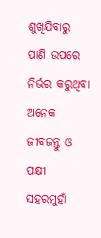ଶୁଖିଯିବାରୁ ପାଣି ଉପରେ ନିର୍ଭର କରୁଥିବା ଅନେକ ଜୀବଜନ୍ତୁ ଓ ପକ୍ଷୀ ସହରମୁହାଁ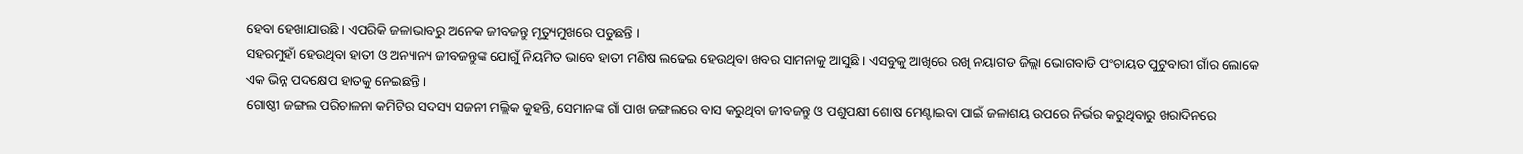ହେବା ହେଖାଯାଉଛି । ଏପରିକି ଜଳାଭାବରୁ ଅନେକ ଜୀବଜନ୍ତୁ ମୃତ୍ୟୁମୁଖରେ ପଡୁଛନ୍ତି ।
ସହରମୁହାଁ ହେଉଥିବା ହାତୀ ଓ ଅନ୍ୟାନ୍ୟ ଜୀବଜନ୍ତୁଙ୍କ ଯୋଗୁଁ ନିୟମିତ ଭାବେ ହାତୀ ମଣିଷ ଲଢେଇ ହେଉଥିବା ଖବର ସାମନାକୁ ଆସୁଛି । ଏସବୁକୁ ଆଖିରେ ରଖି ନୟାଗଡ ଜିଲ୍ଲା ଭୋଗବାଡି ପଂଚାୟତ ପୁଟୁବାରୀ ଗାଁର ଲୋକେ ଏକ ଭିନ୍ନ ପଦକ୍ଷେପ ହାତକୁ ନେଇଛନ୍ତି ।
ଗୋଷ୍ଠୀ ଜଙ୍ଗଲ ପରିଚାଳନା କମିଟିର ସଦସ୍ୟ ସଜନୀ ମଲ୍ଲିକ କୁହନ୍ତି, ସେମାନଙ୍କ ଗାଁ ପାଖ ଜଙ୍ଗଲରେ ବାସ କରୁଥିବା ଜୀବଜନ୍ତୁ ଓ ପଶୁପକ୍ଷୀ ଶୋଷ ମେଣ୍ଟାଇବା ପାଇଁ ଜଳାଶୟ ଉପରେ ନିର୍ଭର କରୁଥିବାରୁ ଖରାଦିନରେ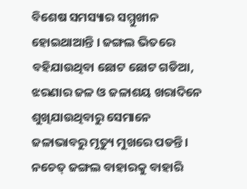ବିଶେଷ ସମସ୍ୟାର ସମ୍ମୁଖୀନ ହୋଇଥାଆନ୍ତି । ଜଙ୍ଗଲ ଭିତରେ ବହିଯାଉଥିବା ଛୋଟ ଛୋଟ ଗଡିଆ, ଝରଣାର ଜଳ ଓ ଜଳାଶୟ ଖରାଦିନେ ଶୁଖିଯାଉଥିବାରୁ ସେମାନେ ଜଳାଭାବରୁ ମୃତ୍ୟୁ ମୁଖରେ ପଡନ୍ତି। ନଚେତ୍ ଜଙ୍ଗଲ ବାହାରକୁ ବାହାରି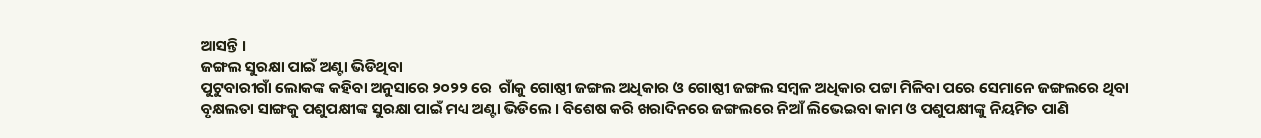ଆସନ୍ତି ।
ଜଙ୍ଗଲ ସୁରକ୍ଷା ପାଇଁ ଅଣ୍ଟା ଭିଡିଥିବା
ପୁଟୁବାରୀଗାଁ ଲୋକଙ୍କ କହିବା ଅନୁସାରେ ୨୦୨୨ ରେ  ଗାଁକୁ ଗୋଷ୍ଠୀ ଜଙ୍ଗଲ ଅଧିକାର ଓ ଗୋଷ୍ଠୀ ଜଙ୍ଗଲ ସମ୍ବଳ ଅଧିକାର ପଟ୍ଟା ମିଳିବା ପରେ ସେମାନେ ଜଙ୍ଗଲରେ ଥିବା ବୃକ୍ଷଲତା ସାଙ୍ଗକୁ ପଶୁପକ୍ଷୀଙ୍କ ସୁରକ୍ଷା ପାଇଁ ମଧ୍ୟ ଅଣ୍ଟା ଭିଡିଲେ । ବିଶେଷ କରି ଖରାଦିନରେ ଜଙ୍ଗଲରେ ନିଆଁ ଲିଭେଇବା କାମ ଓ ପଶୁପକ୍ଷୀଙ୍କୁ ନିୟମିତ ପାଣି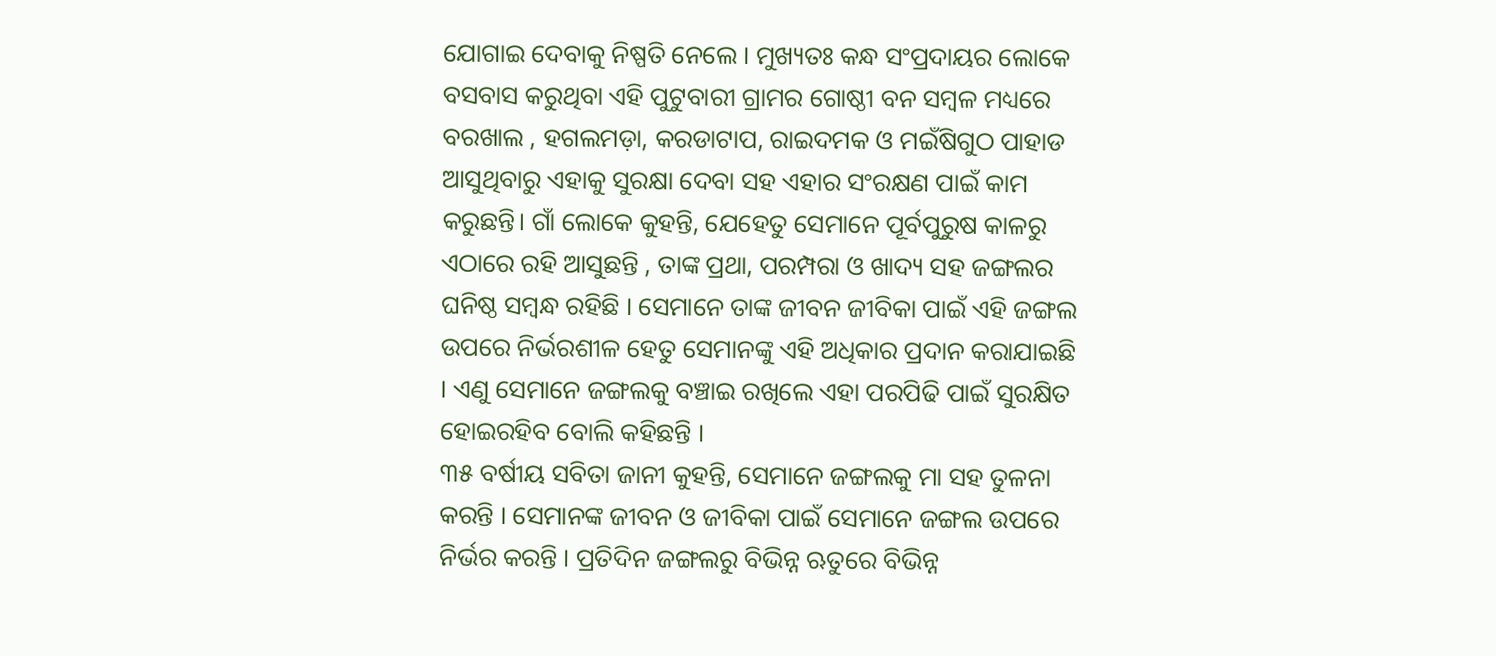ଯୋଗାଇ ଦେବାକୁ ନିଷ୍ପତି ନେଲେ । ମୁଖ୍ୟତଃ କନ୍ଧ ସଂପ୍ରଦାୟର ଲୋକେ ବସବାସ କରୁଥିବା ଏହି ପୁଟୁବାରୀ ଗ୍ରାମର ଗୋଷ୍ଠୀ ବନ ସମ୍ବଳ ମଧ୍ୟରେ ବରଖାଲ , ହଗଲମଡ଼ା, କରଡାଟାପ, ରାଇଦମକ ଓ ମଇଁଷିଗୁଠ ପାହାଡ ଆସୁଥିବାରୁ ଏହାକୁ ସୁରକ୍ଷା ଦେବା ସହ ଏହାର ସଂରକ୍ଷଣ ପାଇଁ କାମ କରୁଛନ୍ତି। ଗାଁ ଲୋକେ କୁହନ୍ତି, ଯେହେତୁ ସେମାନେ ପୂର୍ବପୁରୁଷ କାଳରୁ ଏଠାରେ ରହି ଆସୁଛନ୍ତି , ତାଙ୍କ ପ୍ରଥା, ପରମ୍ପରା ଓ ଖାଦ୍ୟ ସହ ଜଙ୍ଗଲର ଘନିଷ୍ଠ ସମ୍ବନ୍ଧ ରହିଛି । ସେମାନେ ତାଙ୍କ ଜୀବନ ଜୀବିକା ପାଇଁ ଏହି ଜଙ୍ଗଲ ଉପରେ ନିର୍ଭରଶୀଳ ହେତୁ ସେମାନଙ୍କୁ ଏହି ଅଧିକାର ପ୍ରଦାନ କରାଯାଇଛି । ଏଣୁ ସେମାନେ ଜଙ୍ଗଲକୁ ବଞ୍ଚାଇ ରଖିଲେ ଏହା ପରପିଢି ପାଇଁ ସୁରକ୍ଷିତ ହୋଇରହିବ ବୋଲି କହିଛନ୍ତି ।
୩୫ ବର୍ଷୀୟ ସବିତା ଜାନୀ କୁହନ୍ତି, ସେମାନେ ଜଙ୍ଗଲକୁ ମା ସହ ତୁଳନା କରନ୍ତି । ସେମାନଙ୍କ ଜୀବନ ଓ ଜୀବିକା ପାଇଁ ସେମାନେ ଜଙ୍ଗଲ ଉପରେ ନିର୍ଭର କରନ୍ତି । ପ୍ରତିଦିନ ଜଙ୍ଗଲରୁ ବିଭିନ୍ନ ଋତୁରେ ବିଭିନ୍ନ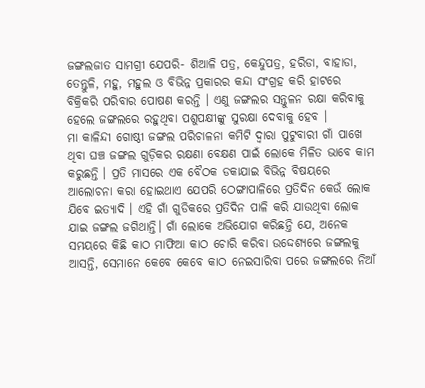ଜଙ୍ଗଲଜାତ ସାମଗ୍ରୀ ଯେପରି- ଶିଆଳି ପତ୍ର, କେନ୍ଦୁପତ୍ର, ହରିଡା, ବାହାଡା, ତେନ୍ତୁଳି, ମହୁ, ମହୁଲ ଓ ବିଭିନ୍ନ ପ୍ରକାରର କନ୍ଦା ସଂଗ୍ରହ କରି ହାଟରେ ବିକ୍ରିକରି ପରିବାର ପୋଷଣ କରନ୍ତି । ଏଣୁ ଜଙ୍ଗଲର ସନ୍ତୁଳନ ରକ୍ଷା କରିବାକୁ ହେଲେ ଜଙ୍ଗଲରେ ରହୁଥିବା ପଶୁପକ୍ଷୀଙ୍କୁ ସୁରକ୍ଷା ଦେବାକୁ ହେବ ।
ମା କାଳିନ୍ଦୀ ଗୋଷ୍ଠୀ ଜଙ୍ଗଲ ପରିଚାଳନା କମିଟି ଦ୍ବାରା ପୁଟୁବାରୀ ଗାଁ ପାଖେ ଥିବା ଘଞ୍ଚ ଜଙ୍ଗଲ ଗୁଡ଼ିକର ରକ୍ଷଣା ବେକ୍ଷଣ ପାଇଁ ଲୋକେ ମିଳିତ ଭାବେ କାମ କରୁଛନ୍ତି । ପ୍ରତି ମାସରେ ଏକ ବୈଠକ ଡକାଯାଇ ବିଭିନ୍ନ ବିଷୟରେ ଆଲୋଚନା କରା ହୋଇଥାଏ ଯେପରି ଠେଙ୍ଗାପାଳିରେ ପ୍ରତିଦିନ କେଉଁ ଲୋକ ଯିବେ ଇତ୍ୟାଦି । ଏହି ଗାଁ ଗୁଡିକରେ ପ୍ରତିଦିନ ପାଳି କରି ଯାଉଥିବା ଲୋକ ଯାଇ ଜଙ୍ଗଲ ଜଗିଥାନ୍ତି। ଗାଁ ଲୋକେ ଅଭିଯୋଗ କରିଛନ୍ତି ଯେ, ଅନେକ ସମୟରେ କିଛି କାଠ ମାଫିଆ କାଠ ଚୋରି କରିବା ଉଦ୍ଦେଶ୍ୟରେ ଜଙ୍ଗଲକୁ ଆସନ୍ତି, ସେମାନେ କେବେ କେବେ କାଠ ନେଇସାରିବା ପରେ ଜଙ୍ଗଲରେ ନିଆଁ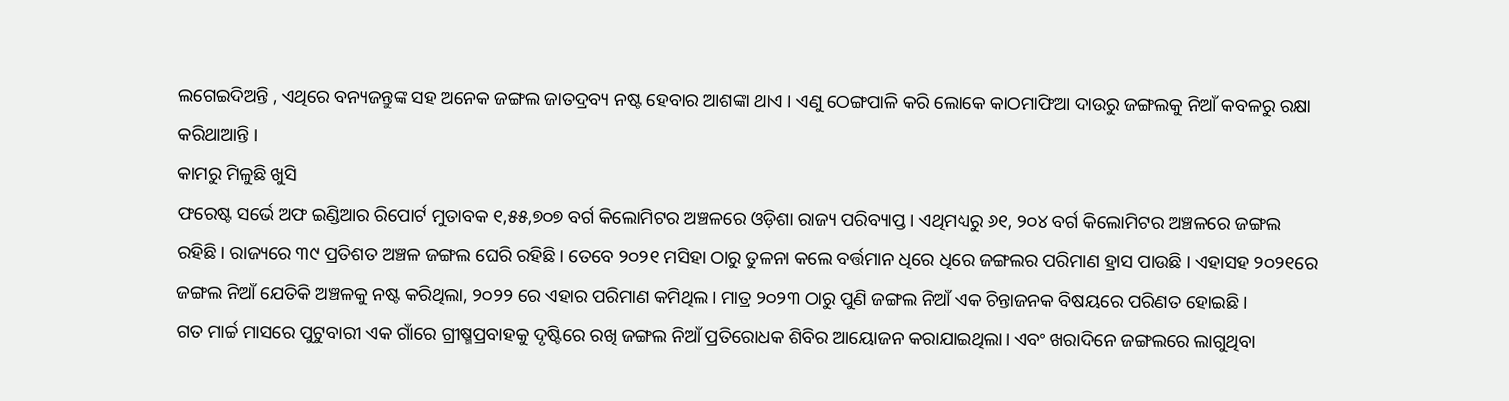ଲଗେଇଦିଅନ୍ତି , ଏଥିରେ ବନ୍ୟଜନ୍ତୁଙ୍କ ସହ ଅନେକ ଜଙ୍ଗଲ ଜାତଦ୍ରବ୍ୟ ନଷ୍ଟ ହେବାର ଆଶଙ୍କା ଥାଏ । ଏଣୁ ଠେଙ୍ଗପାଳି କରି ଲୋକେ କାଠମାଫିଆ ଦାଉରୁ ଜଙ୍ଗଲକୁ ନିଆଁ କବଳରୁ ରକ୍ଷା କରିଥାଆନ୍ତି ।
କାମରୁ ମିଳୁଛି ଖୁସି
ଫରେଷ୍ଟ ସର୍ଭେ ଅଫ ଇଣ୍ଡିଆର ରିପୋର୍ଟ ମୁତାବକ ୧,୫୫,୭୦୭ ବର୍ଗ କିଲୋମିଟର ଅଞ୍ଚଳରେ ଓଡ଼ିଶା ରାଜ୍ୟ ପରିବ୍ୟାପ୍ତ। ଏଥିମଧ୍ୟରୁ ୬୧, ୨୦୪ ବର୍ଗ କିଲୋମିଟର ଅଞ୍ଚଳରେ ଜଙ୍ଗଲ ରହିଛି। ରାଜ୍ୟରେ ୩୯ ପ୍ରତିଶତ ଅଞ୍ଚଳ ଜଙ୍ଗଲ ଘେରି ରହିଛି। ତେବେ ୨୦୨୧ ମସିହା ଠାରୁ ତୁଳନା କଲେ ବର୍ତ୍ତମାନ ଧିରେ ଧିରେ ଜଙ୍ଗଲର ପରିମାଣ ହ୍ରାସ ପାଉଛି । ଏହାସହ ୨୦୨୧ରେ ଜଙ୍ଗଲ ନିଆଁ ଯେତିକି ଅଞ୍ଚଳକୁ ନଷ୍ଟ କରିଥିଲା, ୨୦୨୨ ରେ ଏହାର ପରିମାଣ କମିଥିଲ। ମାତ୍ର ୨୦୨୩ ଠାରୁ ପୁଣି ଜଙ୍ଗଲ ନିଆଁ ଏକ ଚିନ୍ତାଜନକ ବିଷୟରେ ପରିଣତ ହୋଇଛି ।
ଗତ ମାର୍ଚ୍ଚ ମାସରେ ପୁଟୁବାରୀ ଏକ ଗାଁରେ ଗ୍ରୀଷ୍ମପ୍ରବାହକୁ ଦୃଷ୍ଟିରେ ରଖି ଜଙ୍ଗଲ ନିଆଁ ପ୍ରତିରୋଧକ ଶିବିର ଆୟୋଜନ କରାଯାଇଥିଲା। ଏବଂ ଖରାଦିନେ ଜଙ୍ଗଲରେ ଲାଗୁଥିବା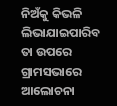ନିଅଁକୁ କିଭଳି ଲିଭାଯାଇପାରିବ ତା ଉପରେ ଗ୍ରାମସଭାରେ ଆଲୋଚନା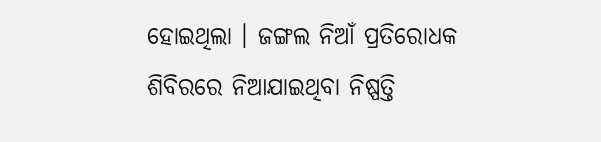ହୋଇଥିଲା । ଜଙ୍ଗଲ ନିଆଁ ପ୍ରତିରୋଧକ ଶିବିରରେ ନିଆଯାଇଥିବା ନିଷ୍ପତ୍ତି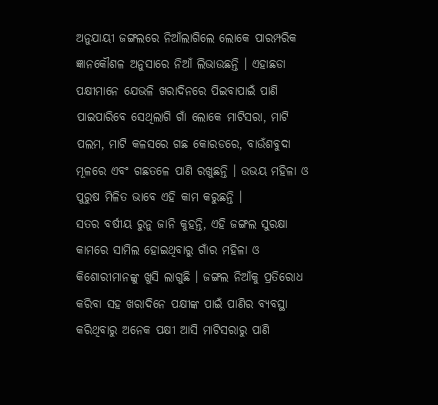ଅନୁଯାୟୀ ଜଙ୍ଗଲରେ ନିଆଁଲାଗିଲେ ଲୋକେ ପାରମ୍ପରିକ ଜ୍ଞାନକୌଶଳ ଅନୁସାରେ ନିଆଁ ଲିଭାଉଛନ୍ତି । ଏହାଛଡା ପକ୍ଷୀମାନେ ଯେଭଳି ଖରାଦିନରେ ପିଇବାପାଇଁ ପାଣି ପାଇପାରିବେ ସେଥିଲାଗି ଗାଁ ଲୋକେ ମାଟିସରା, ମାଟି ପଲମ, ମାଟି କଳସରେ ଗଛ କୋରଡରେ, ବାଉଁଶବୁଦା ମୂଳରେ ଏବଂ ଗଛତଳେ ପାଣି ରଖୁଛନ୍ତି । ଉଭୟ ମହିଳା ଓ ପୁରୁଷ ମିଳିତ ଭାବେ ଏହି କାମ କରୁଛନ୍ତି ।
ସତର ବର୍ଷୀୟ ରୁନୁ ଜାନି କୁହନ୍ତି, ଏହି ଜଙ୍ଗଲ ସୁରକ୍ଷା କାମରେ ସାମିଲ ହୋଇଥିବାରୁ ଗାଁର ମହିଳା ଓ କିଶୋରୀମାନଙ୍କୁ ଖୁସି ଲାଗୁଛି । ଜଙ୍ଗଲ ନିଆଁକୁ ପ୍ରତିରୋଧ କରିବା ସହ ଖରାଦିନେ ପକ୍ଷୀଙ୍କ ପାଇଁ ପାଣିର ବ୍ୟବସ୍ଥା କରିଥିବାରୁ ଅନେକ ପକ୍ଷୀ ଆସି ମାଟିସରାରୁ ପାଣି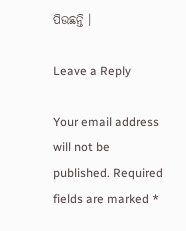ପିଉଛନ୍ତି ।

Leave a Reply

Your email address will not be published. Required fields are marked *